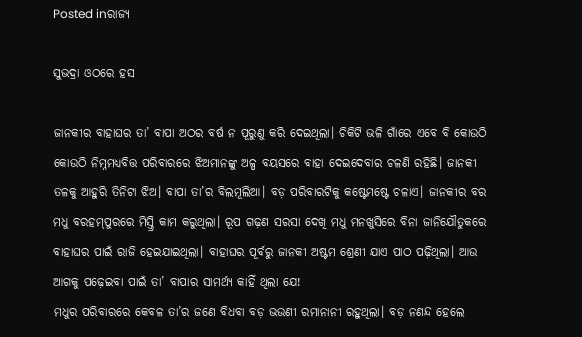Posted inରାଜ୍ୟ

ସୁଭଦ୍ରା ଓଠରେ ହସ

ଜାନକୀର ବାହାଘର ତା’ ବାପା ଅଠର ବର୍ଷ ନ ପୂରୁଣୁ କରି ଦେଇଥିଲା। ଚିକିଟି ଭଳି ଗାଁରେ ଏବେ ବି କୋଉଠି କୋଉଠି ନିମ୍ନମଧ୍ୟବିତ୍ତ ପରିବାରରେ ଝିଅମାନଙ୍କୁ ଅଳ୍ପ ବୟସରେ ବାହା ଦେଇଦେବାର ଚଳଣି ରହିଛି। ଜାନକୀ ତଳକୁ ଆହୁରି ତିନିଟା ଝିଅ। ବାପା ତା’ର ବିଲମୂଲିଆ। ବଡ଼ ପରିବାରଟିକୁ କଷ୍ଟେମଷ୍ଟେ ଚଳାଏ। ଜାନକୀର ବର ମଧୁ ବରହମ୍‌ପୁରରେ ମିସ୍ତ୍ରି କାମ କରୁଥିଲା। ରୂପ ଗଢ଼ଣ ସରସା ଦେଖି ମଧୁ ମନଖୁସିରେ ବିନା ଜାନିଯୌତୁକରେ ବାହାଘର ପାଇଁ ରାଜି ହେଇଯାଇଥିଲା। ବାହାଘର ପୂର୍ବରୁ ଜାନକୀ ଅଷ୍ଟମ ଶ୍ରେଣୀ ଯାଏ ପାଠ ପଢ଼ିଥିଲା। ଆଉ ଆଗକୁ ପଢ଼େଇବା ପାଇଁ ତା’ ବାପାର ସାମର୍ଥ୍ୟ କାହିଁ ଥିଲା ଯେ!
ମଧୁର ପରିବାରରେ କେବଳ ତା’ର ଜଣେ ବିଧବା ବଡ଼ ଭଉଣୀ ରମାନାନୀ ରହୁଥିଲା। ବଡ଼ ନଣନ୍ଦ ହେଲେ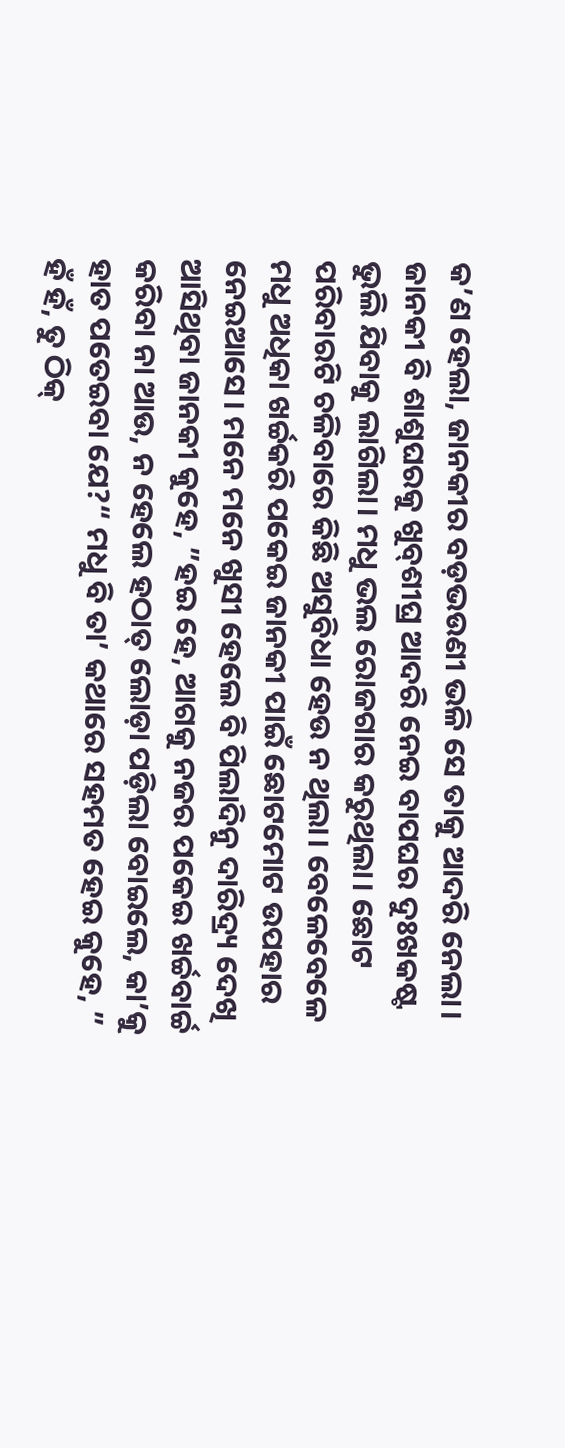କ’ଣ ହେଲା, ଜାନକୀର ବଡ଼ଭଉଣୀ ଭଳି ସେ ତାକୁ ଆଦରି ନେଲା। ଜାନକୀ ବି ଶାଶୁଘରକୁ ଖୁବ୍‌ଶୀଘ୍ର ଆଦରି ନେଇ ବାପଘର ଦୁଃଖକଷ୍ଟ ଭୁଲି ଯିବାକୁ ଲାଗିଲା। ମଧୁ ଭଲ ରୋଜଗାର କରୁଥିଲା। ଛୋଟ ପରିବାରଟି ଚଳିବାରେ କିଛି ଅସୁବିଧା ହେଉ ନ ଥିଲା। ବେଳେବେଳେ ମଧୁ ଅଧିକା ଖର୍ଚ୍ଚକରି ପକେଇ ଜାନକୀ ପାଇଁ ଛୋଟମୋଟ ଉପହାର ନେଇଆସେ। ମନେ ମନେ ଖୁସୀ ହେଲେ ବି ପିଲାଦିନୁ ଦାରିଦ୍ର୍ୟ ଦେଖି ଆସିଥିବା ଜାନକୀ କୁହେ, ”ହଇ ହେ, ଆଗକୁ ନଜର ପକେଇ ଖର୍ଚ୍ଚବାର୍ଚ୍ଚ କରିବା ନା ଆଉ, ନ ହେଲେ ହଠାତ୍‌ ଲୋଡ଼ା ପଡ଼ିଲା ବୋଇଲେ, କା’କୁ ହାତ ପତେଇବା ଯେ?“ ମଧୁ ବି ତା’ କଥାରେ ସହମତ ହେଇ କୁହେ, ” ହଁ ହଁ, ତୁ ଠିକ୍‌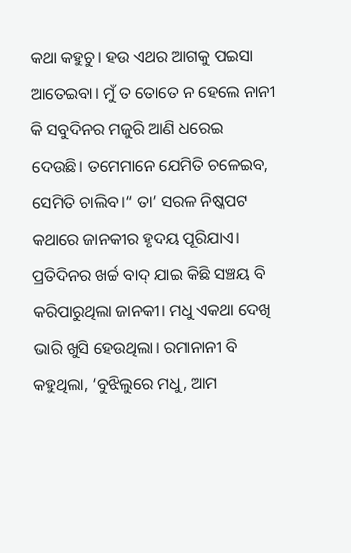କଥା କହୁଚୁ। ହଉ ଏଥର ଆଗକୁ ପଇସା ଆତେଇବା। ମୁଁ ତ ତୋତେ ନ ହେଲେ ନାନୀ କି ସବୁଦିନର ମଜୁରି ଆଣି ଧରେଇ ଦେଉଛି। ତମେମାନେ ଯେମିତି ଚଳେଇବ, ସେମିତି ଚାଲିବ।“ ତା’ ସରଳ ନିଷ୍କପଟ କଥାରେ ଜାନକୀର ହୃଦୟ ପୂରିଯାଏ।
ପ୍ରତିଦିନର ଖର୍ଚ୍ଚ ବାଦ୍‌ ଯାଇ କିଛି ସଞ୍ଚୟ ବି କରିପାରୁଥିଲା ଜାନକୀ। ମଧୁ ଏକଥା ଦେଖି ଭାରି ଖୁସି ହେଉଥିଲା। ରମାନାନୀ ବି କହୁଥିଲା, ‘ବୁଝିଲୁରେ ମଧୁ, ଆମ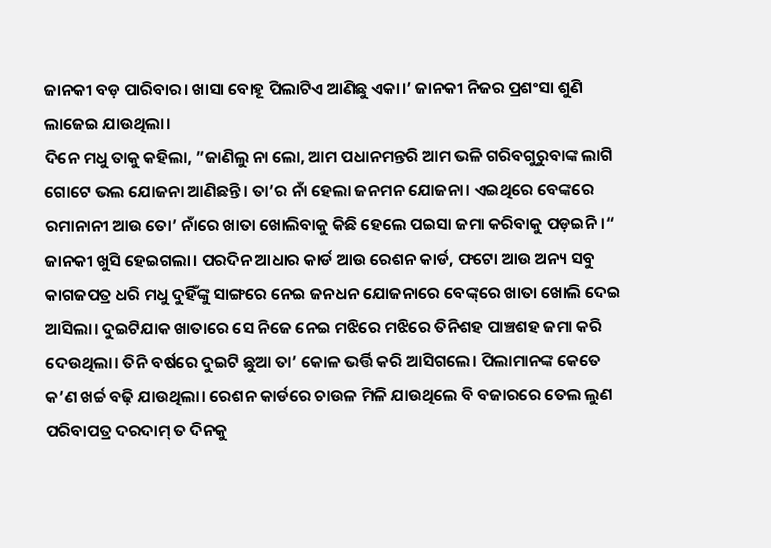ଜାନକୀ ବଡ଼ ପାରିବାର। ଖାସା ବୋହୂ ପିଲାଟିଏ ଆଣିଛୁ ଏକା।’ ଜାନକୀ ନିଜର ପ୍ରଶଂସା ଶୁଣି ଲାଜେଇ ଯାଉଥିଲା।
ଦିନେ ମଧୁ ତାକୁ କହିଲା, ”ଜାଣିଲୁ ନା ଲୋ, ଆମ ପଧାନମନ୍ତରି ଆମ ଭଳି ଗରିବଗୁରୁବାଙ୍କ ଲାଗି ଗୋଟେ ଭଲ ଯୋଜନା ଆଣିଛନ୍ତି। ତା’ର ନାଁ ହେଲା ଜନମନ ଯୋଜନା। ଏଇଥିରେ ବେଙ୍କରେ ରମାନାନୀ ଆଉ ତୋ’ ନାଁରେ ଖାତା ଖୋଲିବାକୁ କିଛି ହେଲେ ପଇସା ଜମା କରିବାକୁ ପଡ଼ଇନି।“ ଜାନକୀ ଖୁସି ହେଇଗଲା। ପରଦିନ ଆଧାର କାର୍ଡ ଆଉ ରେଶନ କାର୍ଡ, ଫଟୋ ଆଉ ଅନ୍ୟ ସବୁ କାଗଜପତ୍ର ଧରି ମଧୁ ଦୁହିଁଙ୍କୁ ସାଙ୍ଗରେ ନେଇ ଜନଧନ ଯୋଜନାରେ ବେଙ୍କ୍‌ରେ ଖାତା ଖୋଲି ଦେଇ ଆସିଲା। ଦୁଇଟିଯାକ ଖାତାରେ ସେ ନିଜେ ନେଇ ମଝିରେ ମଝିରେ ତିନିଶହ ପାଞ୍ଚଶହ ଜମା କରି ଦେଉଥିଲା। ତିନି ବର୍ଷରେ ଦୁଇଟି ଛୁଆ ତା’ କୋଳ ଭର୍ତ୍ତି କରି ଆସିଗଲେ। ପିଲାମାନଙ୍କ କେତେ କ’ଣ ଖର୍ଚ୍ଚ ବଢ଼ି ଯାଉଥିଲା। ରେଶନ କାର୍ଡରେ ଚାଉଳ ମିଳି ଯାଉଥିଲେ ବି ବଜାରରେ ତେଲ ଲୁଣ ପରିବାପତ୍ର ଦରଦାମ୍‌ ତ ଦିନକୁ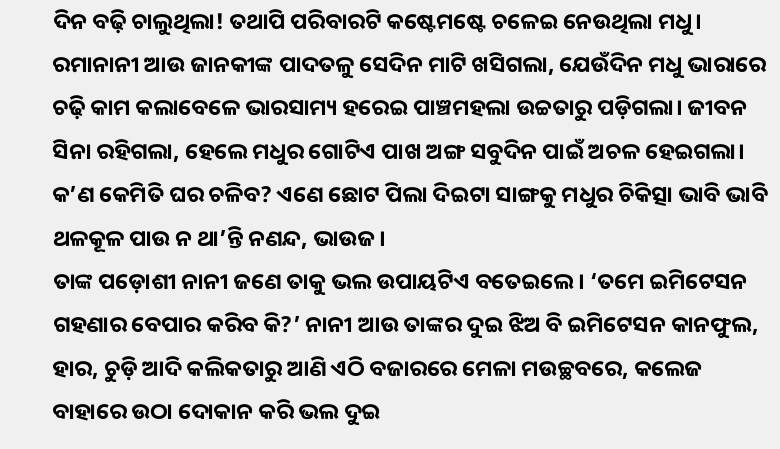ଦିନ ବଢ଼ି ଚାଲୁଥିଲା! ତଥାପି ପରିବାରଟି କଷ୍ଟେମଷ୍ଟେ ଚଳେଇ ନେଉଥିଲା ମଧୁ।
ରମାନାନୀ ଆଉ ଜାନକୀଙ୍କ ପାଦତଳୁ ସେଦିନ ମାଟି ଖସିଗଲା, ଯେଉଁଦିନ ମଧୁ ଭାରାରେ ଚଢ଼ି କାମ କଲାବେଳେ ଭାରସାମ୍ୟ ହରେଇ ପାଞ୍ଚମହଲା ଉଚ୍ଚତାରୁ ପଡ଼ିଗଲା। ଜୀବନ ସିନା ରହିଗଲା, ହେଲେ ମଧୁର ଗୋଟିଏ ପାଖ ଅଙ୍ଗ ସବୁଦିନ ପାଇଁ ଅଚଳ ହେଇଗଲା। କ’ଣ କେମିତି ଘର ଚଳିବ? ଏଣେ ଛୋଟ ପିଲା ଦିଇଟା ସାଙ୍ଗକୁ ମଧୁର ଚିକିତ୍ସା ଭାବି ଭାବି ଥଳକୂଳ ପାଉ ନ ଥା’ନ୍ତି ନଣନ୍ଦ, ଭାଉଜ।
ତାଙ୍କ ପଡ଼ୋଶୀ ନାନୀ ଜଣେ ତାକୁ ଭଲ ଉପାୟଟିଏ ବତେଇଲେ। ‘ତମେ ଇମିଟେସନ ଗହଣାର ବେପାର କରିବ କି?’ ନାନୀ ଆଉ ତାଙ୍କର ଦୁଇ ଝିଅ ବି ଇମିଟେସନ କାନଫୁଲ, ହାର, ଚୁଡ଼ି ଆଦି କଲିକତାରୁ ଆଣି ଏଠି ବଜାରରେ ମେଳା ମଉଚ୍ଛବରେ, କଲେଜ ବାହାରେ ଉଠା ଦୋକାନ କରି ଭଲ ଦୁଇ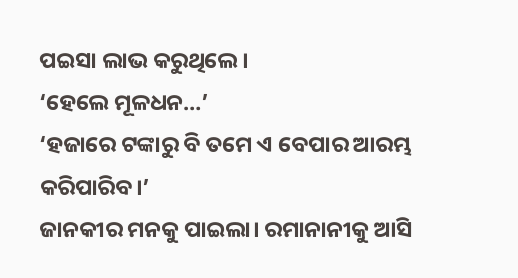ପଇସା ଲାଭ କରୁଥିଲେ।
‘ହେଲେ ମୂଳଧନ…’
‘ହଜାରେ ଟଙ୍କାରୁ ବି ତମେ ଏ ବେପାର ଆରମ୍ଭ କରିପାରିବ।’
ଜାନକୀର ମନକୁ ପାଇଲା। ରମାନାନୀକୁ ଆସି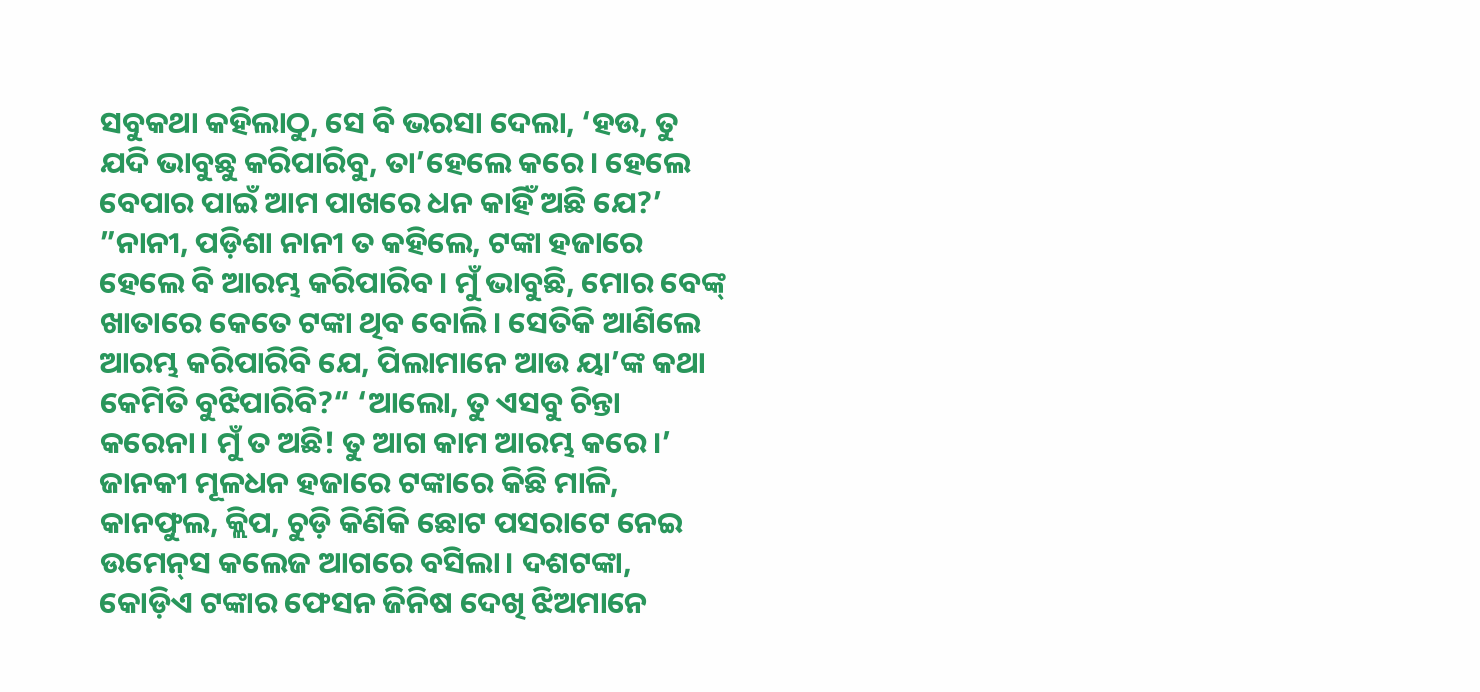ସବୁକଥା କହିଲାଠୁ, ସେ ବି ଭରସା ଦେଲା, ‘ହଉ, ତୁ ଯଦି ଭାବୁଛୁ କରିପାରିବୁ, ତା’ହେଲେ କରେ। ହେଲେ ବେପାର ପାଇଁ ଆମ ପାଖରେ ଧନ କାହିଁ ଅଛି ଯେ?’
”ନାନୀ, ପଡ଼ିଶା ନାନୀ ତ କହିଲେ, ଟଙ୍କା ହଜାରେ ହେଲେ ବି ଆରମ୍ଭ କରିପାରିବ। ମୁଁ ଭାବୁଛି, ମୋର ବେଙ୍କ୍‌ ଖାତାରେ କେତେ ଟଙ୍କା ଥିବ ବୋଲି। ସେତିକି ଆଣିଲେ ଆରମ୍ଭ କରିପାରିବି ଯେ, ପିଲାମାନେ ଆଉ ୟା’ଙ୍କ କଥା କେମିତି ବୁଝିପାରିବି?“ ‘ଆଲୋ, ତୁ ଏସବୁ ଚିନ୍ତା କରେନା। ମୁଁ ତ ଅଛି! ତୁ ଆଗ କାମ ଆରମ୍ଭ କରେ।’
ଜାନକୀ ମୂଳଧନ ହଜାରେ ଟଙ୍କାରେ କିଛି ମାଳି, କାନଫୁଲ, କ୍ଲିପ, ଚୁଡ଼ି କିଣିକି ଛୋଟ ପସରାଟେ ନେଇ ଉମେନ୍‌ସ କଲେଜ ଆଗରେ ବସିଲା। ଦଶଟଙ୍କା, କୋଡ଼ିଏ ଟଙ୍କାର ଫେସନ ଜିନିଷ ଦେଖି ଝିଅମାନେ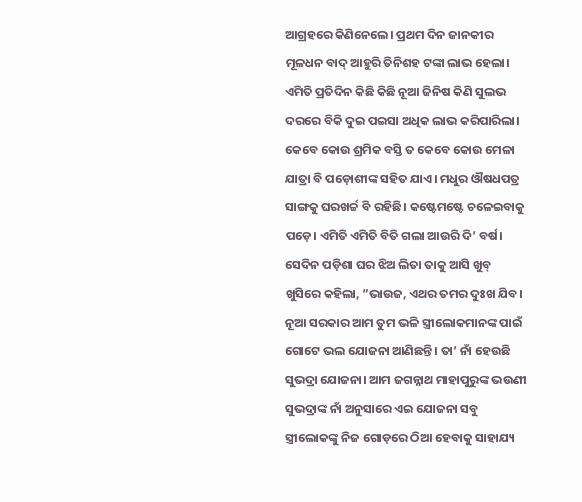ଆଗ୍ରହରେ କିଣିନେଲେ। ପ୍ରଥମ ଦିନ ଜାନକୀର ମୂଳଧନ ବାଦ୍‌ ଆହୁରି ତିନିଶହ ଟଙ୍କା ଲାଭ ହେଲା। ଏମିତି ପ୍ରତିଦିନ କିଛି କିଛି ନୂଆ ଜିନିଷ କିଣି ସୁଲଭ ଦରରେ ବିକି ଦୁଇ ପଇସା ଅଧିକ ଲାଭ କରିପାରିଲା। କେବେ କୋଉ ଶ୍ରମିକ ବସ୍ତି ତ କେବେ କୋଉ ମେଳା ଯାତ୍ରା ବି ପଡ଼ୋଶୀଙ୍କ ସହିତ ଯାଏ। ମଧୁର ଔଷଧପତ୍ର ସାଙ୍ଗକୁ ଘରଖର୍ଚ୍ଚ ବି ରହିଛି। କଷ୍ଟେମଷ୍ଟେ ଚଳେଇବାକୁ ପଡ଼େ। ଏମିତି ଏମିତି ବିତି ଗଲା ଆଉରି ଦି’ ବର୍ଷ।
ସେଦିନ ପଡ଼ିଶା ଘର ଝିଅ ଲିତା ତାକୁ ଆସି ଖୁବ୍‌ ଖୁସିରେ କହିଲା, ”ଭାଉଜ, ଏଥର ତମର ଦୁଃଖ ଯିବ। ନୂଆ ସରକାର ଆମ ତୁମ ଭଳି ସ୍ତ୍ରୀଲୋକମାନଙ୍କ ପାଇଁ ଗୋଟେ ଭଲ ଯୋଜନା ଆଣିଛନ୍ତି। ତା’ ନାଁ ହେଉଛି ସୁଭଦ୍ରା ଯୋଜନା। ଆମ ଜଗନ୍ନାଥ ମାହାପୁରୁଙ୍କ ଭଉଣୀ ସୁଭଦ୍ରାଙ୍କ ନାଁ ଅନୁସାରେ ଏଇ ଯୋଜନା ସବୁ ସ୍ତ୍ରୀଲୋକଙ୍କୁ ନିଜ ଗୋଡ଼ରେ ଠିଆ ହେବାକୁ ସାହାଯ୍ୟ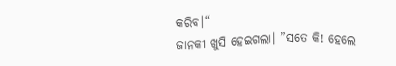କରିବ।“
ଜାନକୀ ଖୁସି ହେଇଗଲା। ”ସତେ କି! ହେଲେ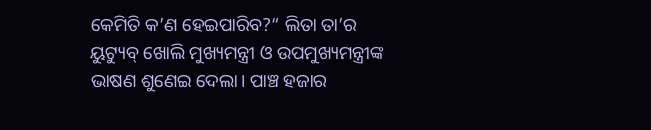କେମିତି କ’ଣ ହେଇପାରିବ?“ ଲିତା ତା’ର ୟୁଟ୍ୟୁବ୍‌ ଖୋଲି ମୁଖ୍ୟମନ୍ତ୍ରୀ ଓ ଉପମୁଖ୍ୟମନ୍ତ୍ରୀଙ୍କ ଭାଷଣ ଶୁଣେଇ ଦେଲା। ପାଞ୍ଚ ହଜାର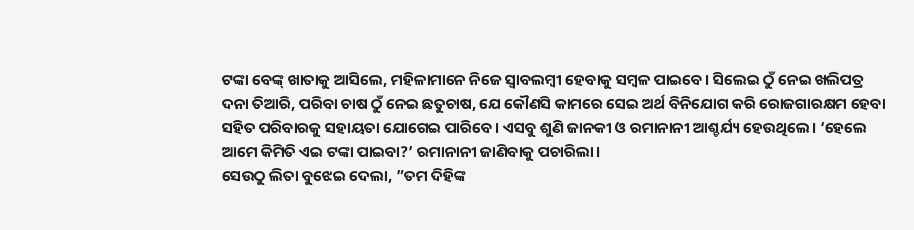ଟଙ୍କା ବେଙ୍କ୍‌ ଖାତାକୁ ଆସିଲେ, ମହିଳାମାନେ ନିଜେ ସ୍ବାବଲମ୍ବୀ ହେବାକୁ ସମ୍ବଳ ପାଇବେ। ସିଲେଇ ଠୁଁ ନେଇ ଖଲିପତ୍ର ଦନା ତିଆରି, ପରିବା ଚାଷ ଠୁଁ ନେଇ ଛତୁଚାଷ, ଯେ କୌଣସି କାମରେ ସେଇ ଅର୍ଥ ବିନିଯୋଗ କରି ରୋଜଗାରକ୍ଷମ ହେବା ସହିତ ପରିବାରକୁ ସହାୟତା ଯୋଗେଇ ପାରିବେ। ଏସବୁ ଶୁଣି ଜାନକୀ ଓ ରମାନାନୀ ଆଶ୍ଚର୍ଯ୍ୟ ହେଉଥିଲେ। ‘ହେଲେ ଆମେ କିମିତି ଏଇ ଟଙ୍କା ପାଇବା?’ ରମାନାନୀ ଜାଣିବାକୁ ପଚାରିଲା।
ସେଉଠୁ ଲିତା ବୁଝେଇ ଦେଲା, ”ତମ ଦିହିଙ୍କ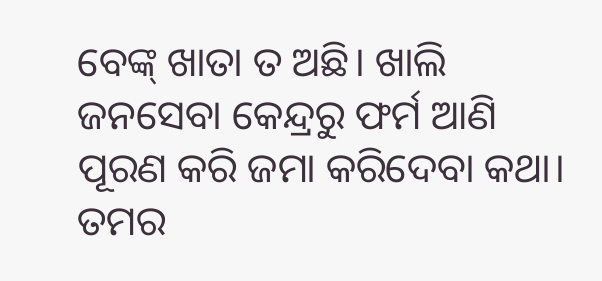ବେଙ୍କ୍‌ ଖାତା ତ ଅଛି। ଖାଲି ଜନସେବା କେନ୍ଦ୍ରରୁ ଫର୍ମ ଆଣି ପୂରଣ କରି ଜମା କରିଦେବା କଥା। ତମର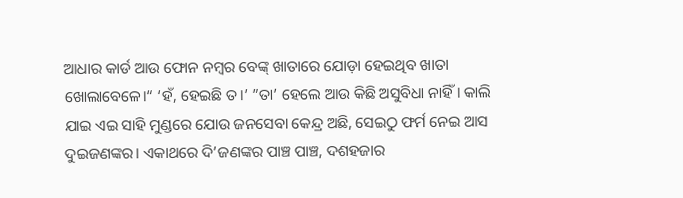ଆଧାର କାର୍ଡ ଆଉ ଫୋନ ନମ୍ବର ବେଙ୍କ୍‌ ଖାତାରେ ଯୋଡ଼ା ହେଇଥିବ ଖାତା ଖୋଲାବେଳେ।“ ‘ହଁ, ହେଇଛି ତ।’ ”ତା’ ହେଲେ ଆଉ କିଛି ଅସୁବିଧା ନାହିଁ। କାଲି ଯାଇ ଏଇ ସାହି ମୁଣ୍ଡରେ ଯୋଉ ଜନସେବା କେନ୍ଦ୍ର ଅଛି, ସେଇଠୁ ଫର୍ମ ନେଇ ଆସ ଦୁଇଜଣଙ୍କର। ଏକାଥରେ ଦି’ଜଣଙ୍କର ପାଞ୍ଚ ପାଞ୍ଚ, ଦଶହଜାର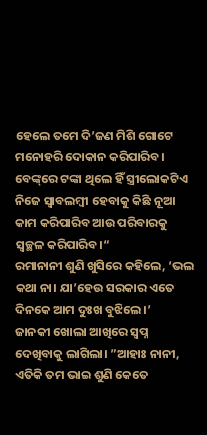ହେଲେ ତମେ ଦି’ଜଣ ମିଶି ଗୋଟେ ମନୋହରି ଦୋକାନ କରିପାରିବ। ବେଙ୍କ୍‌ରେ ଟଙ୍କା ଥିଲେ ହିଁ ସ୍ତ୍ରୀଲୋକଟିଏ ନିଜେ ସ୍ବାବଲମ୍ବୀ ହେବାକୁ କିଛି ନୂଆ କାମ କରିପାରିବ ଆଉ ପରିବାରକୁ ସ୍ବଚ୍ଛଳ କରିପାରିବ।“
ରମାନାନୀ ଶୁଣି ଖୁସିରେ କହିଲେ, ‘ଭଲ କଥା ନା। ଯା’ହେଉ ସରକାର ଏତେ ଦିନକେ ଆମ ଦୁଃଖ ବୁଝିଲେ।’
ଜାନକୀ ଖୋଲା ଆଖିରେ ସ୍ବପ୍ନ ଦେଖିବାକୁ ଲାଗିଲା। ”ଆହାଃ ନାନୀ, ଏତିକି ତମ ଭାଇ ଶୁଣି କେତେ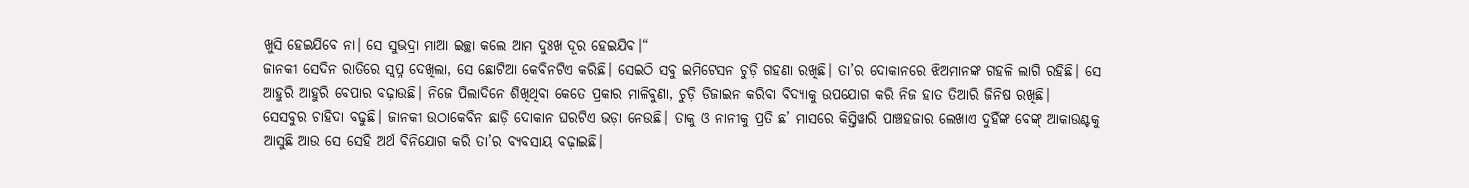ଖୁସି ହେଇଯିବେ ନା। ସେ ସୁଭଦ୍ରା ମାଆ ଇଚ୍ଛା କଲେ ଆମ ଦୁଃଖ ଦୂର ହେଇଯିବ।“
ଜାନକୀ ସେଦିନ ରାତିରେ ସ୍ବପ୍ନ ଦେଖିଲା, ସେ ଛୋଟିଆ କେବିନଟିଏ କରିଛି। ସେଇଠି ସବୁ ଇମିଟେସନ ଚୁଡ଼ି ଗହଣା ରଖିଛି। ତା’ର ଦୋକାନରେ ଝିଅମାନଙ୍କ ଗହଳି ଲାଗି ରହିଛି। ସେ ଆହୁରି ଆହୁରି ବେପାର ବଢ଼ାଉଛି। ନିଜେ ପିଲାଦିନେ ଶିଖିଥିବା କେତେ ପ୍ରକାର ମାଳିବୁଣା, ଚୁଡ଼ି ଡିଜାଇନ କରିବା ବିଦ୍ୟାକୁ ଉପଯୋଗ କରି ନିଜ ହାତ ତିଆରି ଜିନିଷ ରଖିଛି।
ସେସବୁର ଚାହିଦା ବଢୁଛି। ଜାନକୀ ଉଠାକେବିନ ଛାଡ଼ି ଦୋକାନ ଘରଟିଏ ଭଡ଼ା ନେଉଛି। ତାକୁ ଓ ନାନୀକୁ ପ୍ରତି ଛ’ ମାସରେ କିସ୍ତିୱାରି ପାଞ୍ଚହଜାର ଲେଖାଏ ଦୁହିଁଙ୍କ ବେଙ୍କ୍‌ ଆକାଉଣ୍ଟକୁ ଆସୁଛି ଆଉ ସେ ସେହି ଅର୍ଥ ବିନିଯୋଗ କରି ତା’ର ବ୍ୟବସାୟ ବଢ଼ାଇଛି।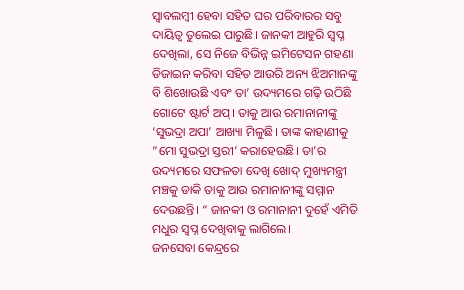ସ୍ବାବଲମ୍ବୀ ହେବା ସହିତ ଘର ପରିବାରର ସବୁ ଦାୟିତ୍ୱ ତୁଲେଇ ପାରୁଛି। ଜାନକୀ ଆହୁରି ସ୍ବପ୍ନ ଦେଖିଲା, ସେ ନିଜେ ବିଭିନ୍ନ ଇମିଟେସନ ଗହଣା ଡିଜାଇନ କରିବା ସହିତ ଆଉରି ଅନ୍ୟ ଝିଅମାନଙ୍କୁ ବି ଶିଖୋଉଛି ଏବଂ ତା’ ଉଦ୍ୟମରେ ଗଢ଼ି ଉଠିଛି ଗୋଟେ ଷ୍ଟାର୍ଟ ଅପ୍‌। ତାକୁ ଆଉ ରମାନାନୀଙ୍କୁ ‘ସୁଭଦ୍ରା ଅପା’ ଆଖ୍ୟା ମିଳୁଛି। ତାଙ୍କ କାହାଣୀକୁ ”ମୋ ସୁଭଦ୍ରା ସ୍ତରୀ’ କରାହେଉଛି। ତା’ର ଉଦ୍ୟମରେ ସଫଳତା ଦେଖି ଖୋଦ୍‌ ମୁଖ୍ୟମନ୍ତ୍ରୀ ମଞ୍ଚକୁ ଡାକି ତାକୁ ଆଉ ରମାନାନୀଙ୍କୁ ସମ୍ମାନ ଦେଉଛନ୍ତି। “ ଜାନକୀ ଓ ରମାନାନୀ ଦୁହେଁ ଏମିତି ମଧୁର ସ୍ବପ୍ନ ଦେଖିବାକୁ ଲାଗିଲେ।
ଜନସେବା କେନ୍ଦ୍ରରେ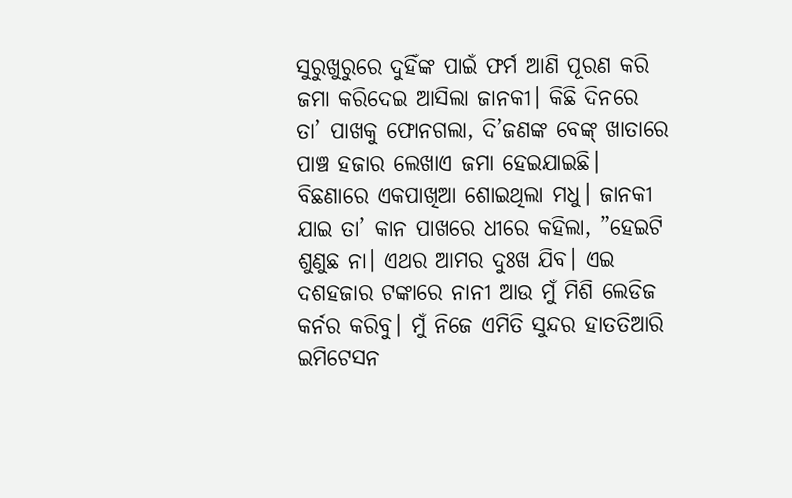ସୁରୁଖୁରୁରେ ଦୁହିଁଙ୍କ ପାଇଁ ଫର୍ମ ଆଣି ପୂରଣ କରି ଜମା କରିଦେଇ ଆସିଲା ଜାନକୀ। କିଛି ଦିନରେ ତା’ ପାଖକୁ ଫୋନଗଲା, ଦି’ଜଣଙ୍କ ବେଙ୍କ୍‌ ଖାତାରେ ପାଞ୍ଚ ହଜାର ଲେଖାଏ ଜମା ହେଇଯାଇଛି। ବିଛଣାରେ ଏକପାଖିଆ ଶୋଇଥିଲା ମଧୁ। ଜାନକୀ ଯାଇ ତା’ କାନ ପାଖରେ ଧୀରେ କହିଲା, ”ହେଇଟି ଶୁଣୁଛ ନା। ଏଥର ଆମର ଦୁଃଖ ଯିବ। ଏଇ ଦଶହଜାର ଟଙ୍କାରେ ନାନୀ ଆଉ ମୁଁ ମିଶି ଲେଡିଜ କର୍ନର କରିବୁ। ମୁଁ ନିଜେ ଏମିତି ସୁନ୍ଦର ହାତତିଆରି ଇମିଟେସନ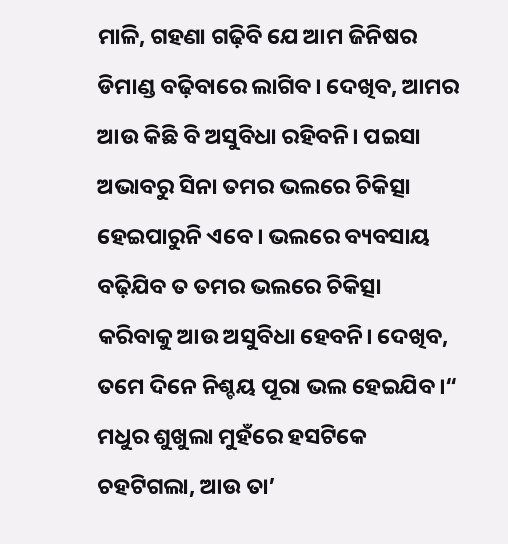ମାଳି, ଗହଣା ଗଢ଼ିବି ଯେ ଆମ ଜିନିଷର ଡିମାଣ୍ଡ ବଢ଼ିବାରେ ଲାଗିବ। ଦେଖିବ, ଆମର ଆଉ କିଛି ବି ଅସୁବିଧା ରହିବନି। ପଇସା ଅଭାବରୁ ସିନା ତମର ଭଲରେ ଚିକିତ୍ସା ହେଇପାରୁନି ଏବେ। ଭଲରେ ବ୍ୟବସାୟ ବଢ଼ିଯିବ ତ ତମର ଭଲରେ ଚିକିତ୍ସା କରିବାକୁ ଆଉ ଅସୁବିଧା ହେବନି। ଦେଖିବ, ତମେ ଦିନେ ନିଶ୍ଚୟ ପୂରା ଭଲ ହେଇଯିବ।“
ମଧୁର ଶୁଖୁଲା ମୁହଁରେ ହସଟିକେ ଚହଟିଗଲା, ଆଉ ତା’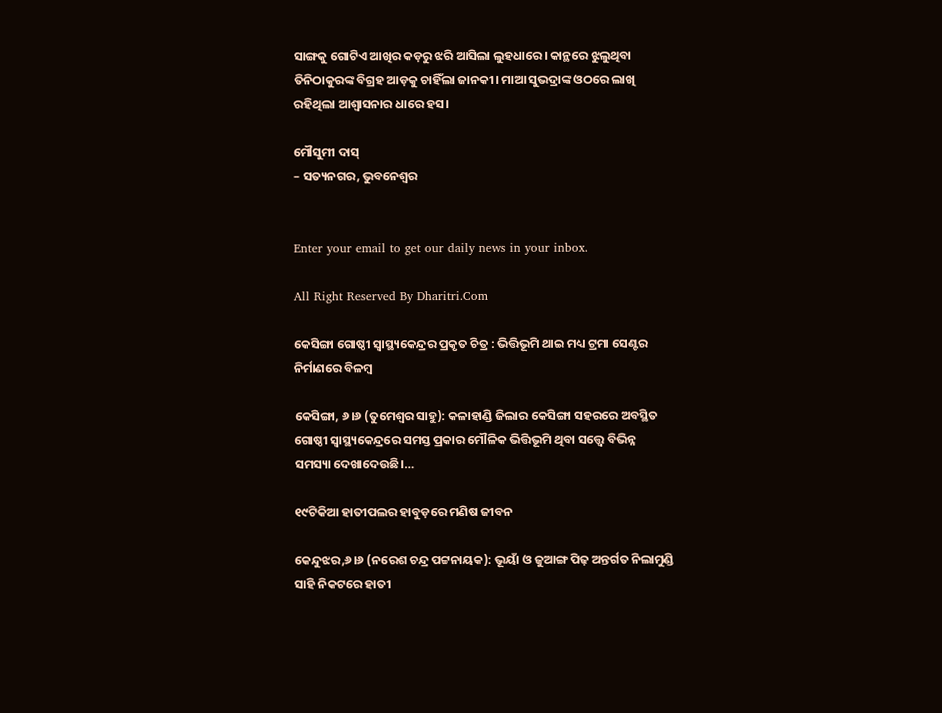ସାଙ୍ଗକୁ ଗୋଟିଏ ଆଖିର କଡ଼ରୁ ଝରି ଆସିଲା ଲୁହଧାରେ। କାନ୍ଥରେ ଝୁଲୁଥିବା ତିନିଠାକୁରଙ୍କ ବିଗ୍ରହ ଆଡ଼କୁ ଚାହିଁଲା ଜାନକୀ। ମାଆ ସୁଭଦ୍ରାଙ୍କ ଓଠରେ ଲାଖି ରହିଥିଲା ଆଶ୍ୱାସନାର ଧାରେ ହସ।

ମୌସୁମୀ ଦାସ୍‌
– ସତ୍ୟନଗର, ଭୁବନେଶ୍ୱର


Enter your email to get our daily news in your inbox.

All Right Reserved By Dharitri.Com

କେସିଙ୍ଗା ଗୋଷ୍ଠୀ ସ୍ୱାସ୍ଥ୍ୟକେନ୍ଦ୍ରର ପ୍ରକୃତ ଚିତ୍ର : ଭିତ୍ତିଭୂମି ଥାଇ ମଧ୍ୟ ଟ୍ରମା ସେଣ୍ଟର ନିର୍ମାଣରେ ବିଳମ୍ବ

କେସିଙ୍ଗା, ୬।୬ (ତୁମେଶ୍ୱର ସାହୁ): କଳାହାଣ୍ଡି ଜିଲାର କେସିଙ୍ଗା ସହରରେ ଅବସ୍ଥିତ ଗୋଷ୍ଠୀ ସ୍ୱାସ୍ଥ୍ୟକେନ୍ଦ୍ରରେ ସମସ୍ତ ପ୍ରକାର ମୌଳିକ ଭିତ୍ତିଭୂମି ଥିବା ସତ୍ତ୍ୱେ ବିଭିନ୍ନ ସମସ୍ୟା ଦେଖାଦେଉଛି।…

୧୯ଟିକିଆ ହାତୀପଲର ହାବୁଡ଼ରେ ମଣିଷ ଜୀବନ

କେନ୍ଦୁଝର,୬।୬ (ନରେଶ ଚନ୍ଦ୍ର ପଟ୍ଟନାୟକ): ଭୂୟାଁ ଓ ଜୁଆଙ୍ଗ ପିଢ଼ ଅନ୍ତର୍ଗତ ନିଲାମୁଣ୍ଡି ସାହି ନିକଟରେ ହାତୀ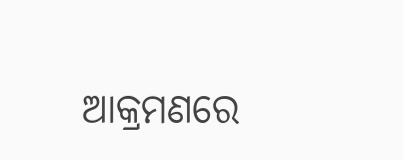ଆକ୍ରମଣରେ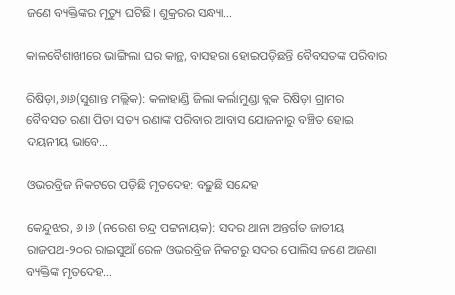ଜଣେ ବ୍ୟକ୍ତିଙ୍କର ମୃତ୍ୟୁ ଘଟିଛି। ଶୁକ୍ରରର ସନ୍ଧ୍ୟା…

କାଳବୈଶାଖୀରେ ଭାଙ୍ଗିଲା ଘର କାନ୍ଥ, ବାସହରା ହୋଇପଡ଼ିଛନ୍ତି ବୈବସତଙ୍କ ପରିବାର

ରିଷିଡ଼ା,୬ା୬(ସୁଶାନ୍ତ ମଲ୍ଲିକ): କଳାହାଣ୍ଡି ଜିଲା କର୍ଲାମୁଣ୍ଡା ବ୍ଲକ ରିଷିଡ଼ା ଗ୍ରାମର ବୈବସତ ରଣା ପିତା ସତ୍ୟ ରଣାଙ୍କ ପରିବାର ଆବାସ ଯୋଜନାରୁ ବଞ୍ଚିତ ହୋଇ ଦୟନୀୟ ଭାବେ…

ଓଭରବ୍ରିଜ ନିକଟରେ ପଡ଼ିଛି ମୃତଦେହ: ବଢ଼ୁଛି ସନ୍ଦେହ

କେନ୍ଦୁଝର, ୬।୬ (ନରେଶ ଚନ୍ଦ୍ର ପଟ୍ଟନାୟକ): ସଦର ଥାନା ଅନ୍ତର୍ଗତ ଜାତୀୟ ରାଜପଥ-୨୦ର ରାଇସୁଆଁ ରେଳ ଓଭରବ୍ରିଜ ନିକଟରୁ ସଦର ପୋଲିସ ଜଣେ ଅଜଣା ବ୍ୟକ୍ତିଙ୍କ ମୃତଦେହ…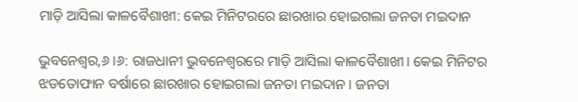ମାଡ଼ି ଆସିଲା କାଳବୈଶାଖୀ: କେଇ ମିନିଟରରେ ଛାରଖାର ହୋଇଗଲା ଜନତା ମଇଦାନ

ଭୁବନେଶ୍ବର,୬।୬: ରାଜଧାନୀ ଭୁବନେଶ୍ବରରେ ମାଡ଼ି ଆସିଲା କାଳବୈଶାଖୀ। କେଇ ମିନିଟର ଝଡତୋଫାନ ବର୍ଷାରେ ଛାରଖାର ହୋଇଗଲା ଜନତା ମଇଦାନ। ଜନତା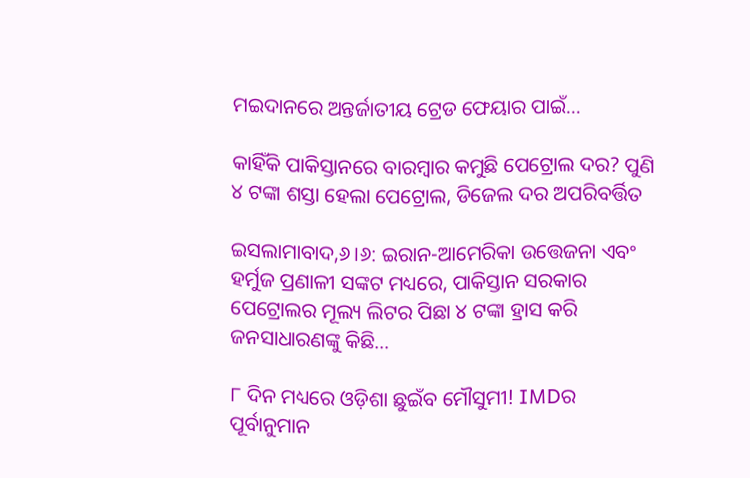ମଇଦାନରେ ଅନ୍ତର୍ଜାତୀୟ ଟ୍ରେଡ ଫେୟାର ପାଇଁ…

କାହିଁକି ପାକିସ୍ତାନରେ ବାରମ୍ବାର କମୁଛି ପେଟ୍ରୋଲ ଦର? ପୁଣି ୪ ଟଙ୍କା ଶସ୍ତା ହେଲା ପେଟ୍ରୋଲ, ଡିଜେଲ ଦର ଅପରିବର୍ତ୍ତିତ

ଇସଲାମାବାଦ,୬।୬: ଇରାନ-ଆମେରିକା ଉତ୍ତେଜନା ଏବଂ ହର୍ମୁଜ ପ୍ରଣାଳୀ ସଙ୍କଟ ମଧ୍ୟରେ, ପାକିସ୍ତାନ ସରକାର ପେଟ୍ରୋଲର ମୂଲ୍ୟ ଲିଟର ପିଛା ୪ ଟଙ୍କା ହ୍ରାସ କରି ଜନସାଧାରଣଙ୍କୁ କିଛି…

୮ ଦିନ ମଧ୍ୟରେ ଓଡ଼ିଶା ଛୁଇଁବ ମୌସୁମୀ! IMDର ପୂର୍ବାନୁମାନ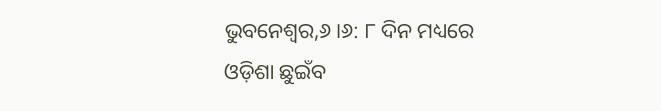ଭୁବନେଶ୍ୱର,୬।୬: ୮ ଦିନ ମଧ୍ୟରେ ଓଡ଼ିଶା ଛୁଇଁବ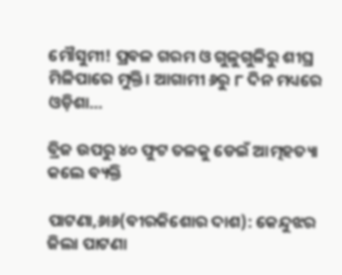ମୌସୁମୀ! ପ୍ରବଳ ଗରମ ଓ ଗୁଳୁଗୁଳିରୁ ଶୀଘ୍ର ମିଳିପାରେ ମୁକ୍ତି। ଆଗାମୀ ୬ରୁ ୮ ଦିନ ମଧ୍ୟରେ ଓଡ଼ିଶା…

ବ୍ରିଜ ଉପରୁ ୪୦ ଫୁଟ ତଳକୁ ଡେଇଁ ଆତ୍ମହତ୍ୟା କଲେ ବ୍ୟକ୍ତି

ପାଟଣା,୬ା୬(ବୀରକିଶୋର ଦାଶ): କେନ୍ଦୁଝର ଜିଲା ପାଟଣା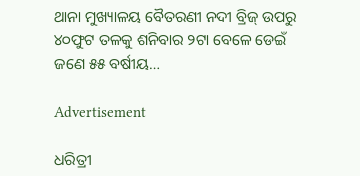ଥାନା ମୁଖ୍ୟାଳୟ ବୈତରଣୀ ନଦୀ ବ୍ରିଜ୍‌ ଉପରୁ ୪୦ଫୁଟ ତଳକୁ ଶନିବାର ୨ଟା ବେଳେ ଡେଇଁ ଜଣେ ୫୫ ବର୍ଷୀୟ…

Advertisement

ଧରିତ୍ରୀ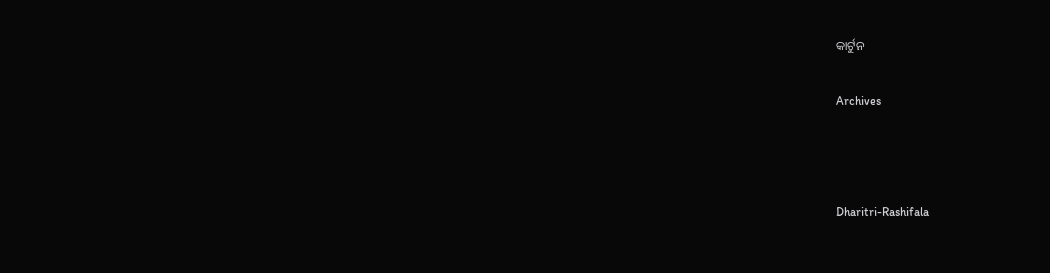କାର୍ଟୁନ

Archives



Dharitri-Rashifala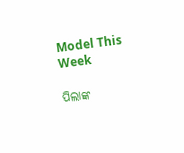Model This Week

ପିଲାଙ୍କ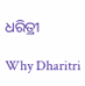ଧରିତ୍ରୀ

Why Dharitri